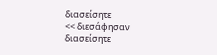διασείσητε
<< διεσάφησαν
διασείσητε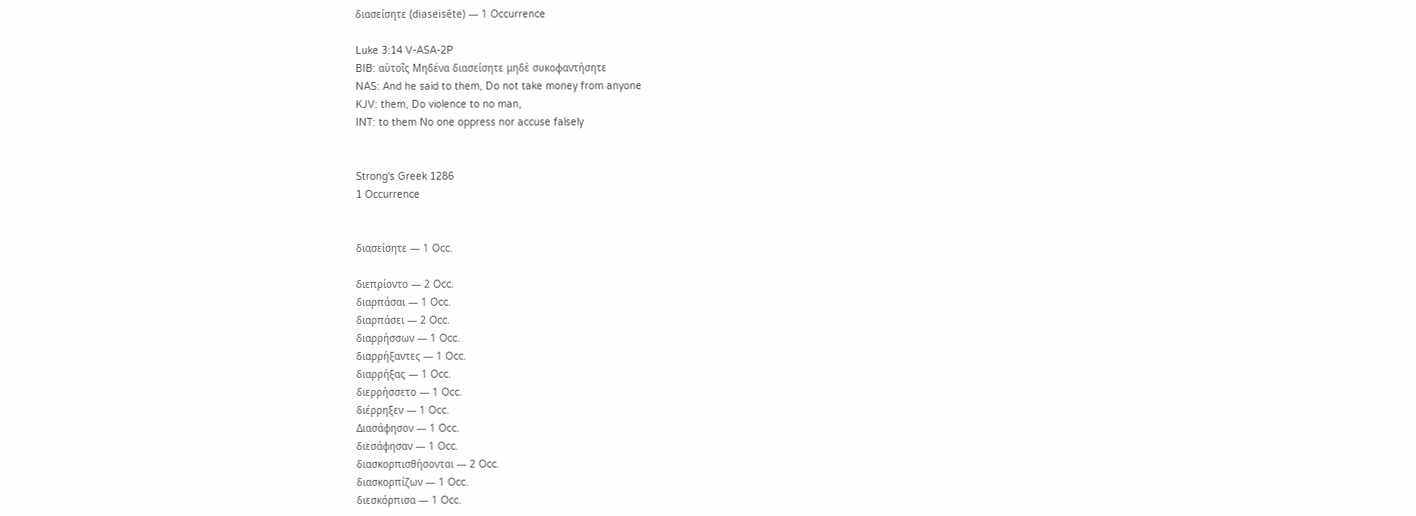διασείσητε (diaseisēte) — 1 Occurrence

Luke 3:14 V-ASA-2P
BIB: αὐτοῖς Μηδένα διασείσητε μηδὲ συκοφαντήσητε
NAS: And he said to them, Do not take money from anyone
KJV: them, Do violence to no man,
INT: to them No one oppress nor accuse falsely


Strong's Greek 1286
1 Occurrence


διασείσητε — 1 Occ.

διεπρίοντο — 2 Occ.
διαρπάσαι — 1 Occ.
διαρπάσει — 2 Occ.
διαρρήσσων — 1 Occ.
διαρρήξαντες — 1 Occ.
διαρρήξας — 1 Occ.
διερρήσσετο — 1 Occ.
διέρρηξεν — 1 Occ.
Διασάφησον — 1 Occ.
διεσάφησαν — 1 Occ.
διασκορπισθήσονται — 2 Occ.
διασκορπίζων — 1 Occ.
διεσκόρπισα — 1 Occ.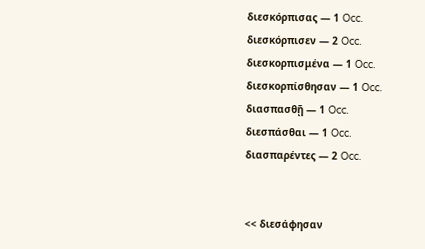διεσκόρπισας — 1 Occ.
διεσκόρπισεν — 2 Occ.
διεσκορπισμένα — 1 Occ.
διεσκορπίσθησαν — 1 Occ.
διασπασθῇ — 1 Occ.
διεσπάσθαι — 1 Occ.
διασπαρέντες — 2 Occ.


<< διεσάφησαν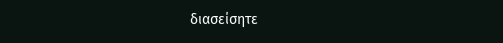διασείσητε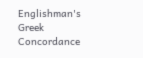Englishman's Greek Concordance